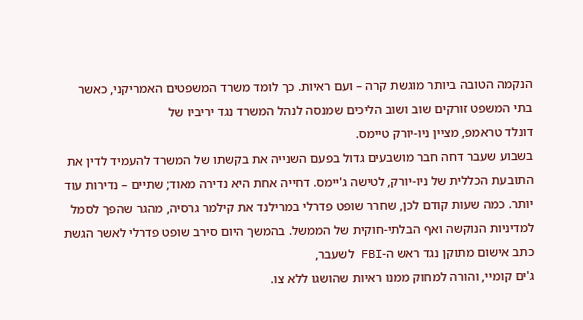הנקמה הטובה ביותר מוגשת קרה – ועם ראיות. כך לומד משרד המשפטים האמריקני, כאשר בתי המשפט זורקים שוב ושוב הליכים שמנסה לנהל המשרד נגד יריביו של
דונלד טראמפ, מציין ניו-יורק טיימס.
בשבוע שעבר דחה חבר מושבעים גדול בפעם השנייה את בקשתו של המשרד להעמיד לדין את התובעת הכללית של ניו-יורק, לטישה ג'יימס. דחייה אחת היא נדירה מאוד; שתיים – נדירות עוד יותר. כמה שעות קודם לכן, שחרר שופט פדרלי במרילנד את קילמר גרסיה, מהגר שהפך לסמל למדיניות הנוקשה ואף הבלתי-חוקית של הממשל. בהמשך היום סירב שופט פדרלי לאשר הגשת כתב אישום מתוקן נגד ראש ה-FBI לשעבר,
ג'ים קומיי, והורה למחוק ממנו ראיות שהושגו ללא צו.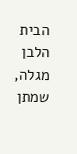הבית הלבן מגלה, שמתן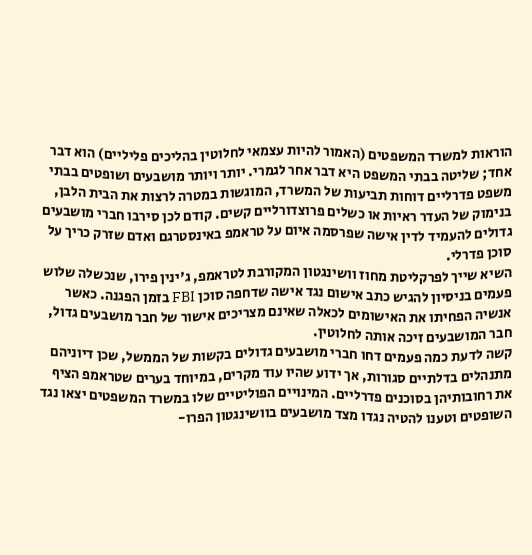הוראות למשרד המשפטים (האמור להיות עצמאי לחלוטין בהליכים פליליים) הוא דבר אחד; שליטה בבתי המשפט היא דבר אחר לגמרי. יותר ויותר מושבעים ושופטים בבתי משפט פדרליים דוחות תביעות של המשרד, המוגשות במטרה לרצות את הבית הלבן, בנימוק של העדר ראיות או כשלים פרוצדורליים קשים. קודם לכן סירבו חברי מושבעים גדולים להעמיד לדין אישה שפרסמה איום על טראמפ באינסטרגם ואדם שזרק כריך על סוכן פדרלי.
השיא שייך לפרקליטת מחוז וושינגטון המקורבת לטראמפ, ג'ינין פירו, שנכשלה שלוש פעמים בניסיון להגיש כתב אישום נגד אישה שדחפה סוכן FBI בזמן הפגנה. כאשר אנשיה הפחיתו את האישומים לכאלה שאינם מצריכים אישור של חבר מושבעים גדול, חבר המושבעים זיכה אותה לחלוטין.
קשה לדעת כמה פעמים דחו חברי מושבעים גדולים בקשות של הממשל, שכן דיוניהם מתנהלים בדלתיים סגורות, אך ידוע שהיו עוד מקרים, במיוחד בערים שטראמפ הציף את רחובותיהן בסוכנים פדרליים. המינויים הפוליטיים שלו במשרד המשפטים יצאו נגד השופטים וטענו להטיה נגדו מצד מושבעים בוושינגטון הפרו-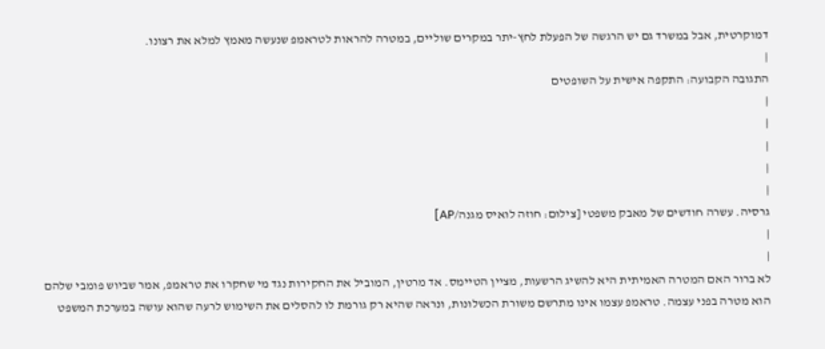דמוקרטית, אבל במשרד גם יש הרגשה של הפעלת לחץ-יתר במקרים שוליים, במטרה להראות לטראמפ שנעשה מאמץ למלא את רצונו.
|
התגובה הקבועה: התקפה אישית על השופטים
|
|
|
|
|
גרסיה. עשרה חודשים של מאבק משפטי [צילום: חוזה לואיס מגנה/AP]
|
|
לא ברור האם המטרה האמיתית היא להשיג הרשעות, מציין הטיימס. אד מרטין, המוביל את החקירות נגד מי שחקרו את טראמפ, אמר שביוש פומבי שלהם הוא מטרה בפני עצמה. טראמפ עצמו אינו מתרשם משורת הכשלונות, ונראה שהיא רק גורמת לו להסלים את השימוש לרעה שהוא עושה במערכת המשפט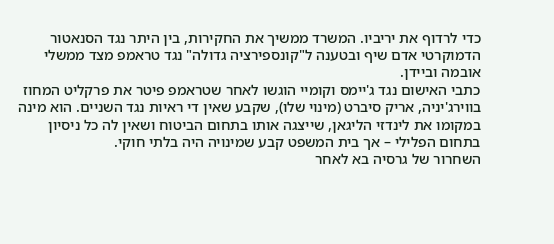כדי לרדוף את יריביו. המשרד ממשיך את החקירות, בין היתר נגד הסנאטור הדמוקרטי אדם שיף ובטענה ל"קונספירציה גדולה" נגד טראמפ מצד ממשלי אובמה וביידן.
כתבי האישום נגד ג'יימס וקומיי הוגשו לאחר שטראמפ פיטר את פרקליט המחוז בווירג'יניה, אריק סיברט (מינוי שלו), שקבע שאין די ראיות נגד השניים. הוא מינה במקומו את לינדזי הליגאן, שייצגה אותו בתחום הביטוח ושאין לה כל ניסיון בתחום הפלילי – אך בית המשפט קבע שמינויה היה בלתי חוקי.
השחרור של גרסיה בא לאחר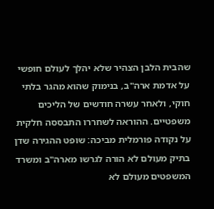שהבית הלבן הצהיר שלא יהלך לעולם חופשי על אדמת ארה"ב, בנימוק שהוא מהגר בלתי חוקי, ולאחר עשרה חודשים של הליכים משפטיים. ההוראה לשחררו התבססה חלקית על נקודה פורמלית מביכה: שופט ההגירה שדן בתיק מעולם לא הורה לגרשו מארה"ב ומשרד המשפטים מעולם לא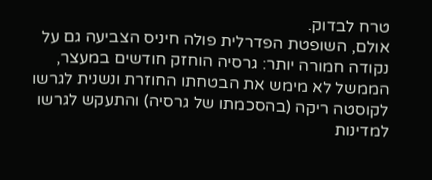טרח לבדוק.
אולם, השופטת הפדרלית פולה חיניס הצביעה גם על נקודה חמורה יותר: גרסיה הוחזק חודשים במעצר, הממשל לא מימש את הבטחתו החוזרת ונשנית לגרשו לקוסטה ריקה (בהסכמתו של גרסיה) והתעקש לגרשו למדינות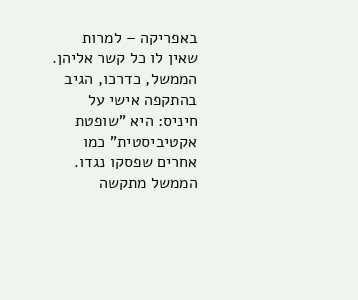באפריקה – למרות שאין לו כל קשר אליהן. הממשל, כדרכו, הגיב בהתקפה אישי על חיניס: היא "שופטת אקטיביסטית" כמו אחרים שפסקו נגדו. הממשל מתקשה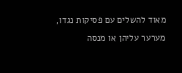מאוד להשלים עם פסיקות נגדו, מערער עליהן או מנסה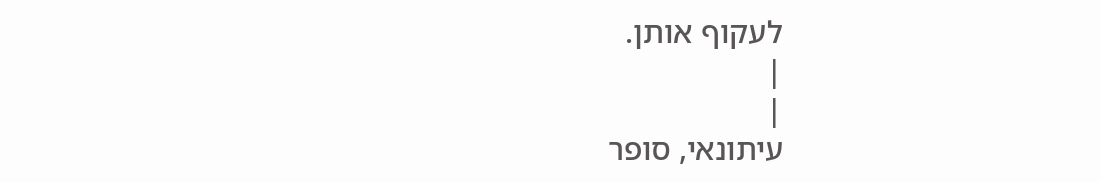לעקוף אותן.
|
|
עיתונאי, סופר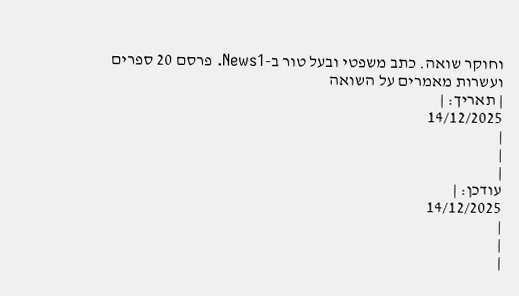וחוקר שואה. כתב משפטי ובעל טור ב-News1. פרסם 20 ספרים ועשרות מאמרים על השואה
| תאריך: |
14/12/2025
|
|
|
עודכן: |
14/12/2025
|
|
|